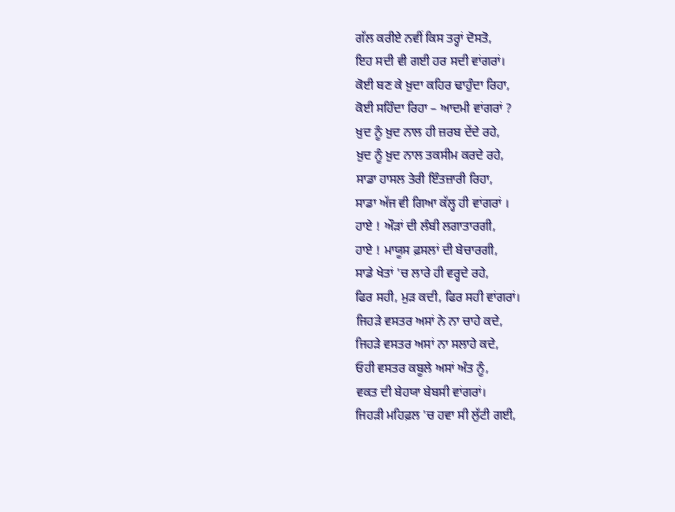ਗੱਲ ਕਰੀਏ ਨਵੀਂ ਕਿਸ ਤਰ੍ਹਾਂ ਦੋਸਤੋ,
ਇਹ ਸਦੀ ਵੀ ਗਈ ਹਰ ਸਦੀ ਵਾਂਗਰਾਂ।
ਕੋਈ ਬਣ ਕੇ ਖ਼ੁਦਾ ਕਹਿਰ ਢਾਹੁੰਦਾ ਰਿਹਾ,
ਕੋਈ ਸਹਿੰਦਾ ਰਿਹਾ – ਆਦਮੀ ਵਾਂਗਰਾਂ ?
ਖ਼ੁਦ ਨੂੰ ਖ਼ੁਦ ਨਾਲ ਹੀ ਜ਼ਰਬ ਦੇਂਦੇ ਰਹੇ,
ਖ਼ੁਦ ਨੂੰ ਖ਼ੁਦ ਨਾਲ ਤਕਸੀਮ ਕਰਦੇ ਰਹੇ,
ਸਾਡਾ ਹਾਸਲ ਤੇਰੀ ਇੰਤਜ਼ਾਰੀ ਰਿਹਾ,
ਸਾਡਾ ਅੱਜ ਵੀ ਗਿਆ ਕੱਲ੍ਹ ਹੀ ਵਾਂਗਰਾਂ ।
ਹਾਏ ! ਔੜਾਂ ਦੀ ਲੰਬੀ ਲਗਾਤਾਰਗੀ,
ਹਾਏ ! ਮਾਯੂਸ ਫ਼ਸਲਾਂ ਦੀ ਬੇਚਾਰਗੀ,
ਸਾਡੇ ਖੇਤਾਂ 'ਚ ਲਾਰੇ ਹੀ ਵਰ੍ਹਦੇ ਰਹੇ,
ਫਿਰ ਸਹੀ, ਮੁੜ ਕਦੀ, ਫਿਰ ਸਹੀ ਵਾਂਗਰਾਂ।
ਜਿਹੜੇ ਵਸਤਰ ਅਸਾਂ ਨੇ ਨਾ ਚਾਹੇ ਕਦੇ,
ਜਿਹੜੇ ਵਸਤਰ ਅਸਾਂ ਨਾ ਸਲਾਹੇ ਕਦੇ,
ਓਹੀ ਵਸਤਰ ਕਬੂਲੇ ਅਸਾਂ ਅੰਤ ਨੂੰ,
ਵਕਤ ਦੀ ਬੇਹਯਾ ਬੇਬਸੀ ਵਾਂਗਰਾਂ।
ਜਿਹੜੀ ਮਹਿਫ਼ਲ 'ਚ ਹਵਾ ਸੀ ਲੁੱਟੀ ਗਈ,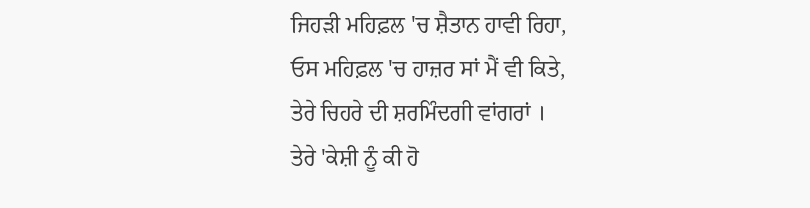ਜਿਹੜੀ ਮਹਿਫ਼ਲ 'ਚ ਸ਼ੈਤਾਨ ਹਾਵੀ ਰਿਹਾ,
ਓਸ ਮਹਿਫ਼ਲ 'ਚ ਹਾਜ਼ਰ ਸਾਂ ਮੈਂ ਵੀ ਕਿਤੇ,
ਤੇਰੇ ਚਿਹਰੇ ਦੀ ਸ਼ਰਮਿੰਦਗੀ ਵਾਂਗਰਾਂ ।
ਤੇਰੇ 'ਕੇਸ਼ੀ ਨੂੰ ਕੀ ਹੋ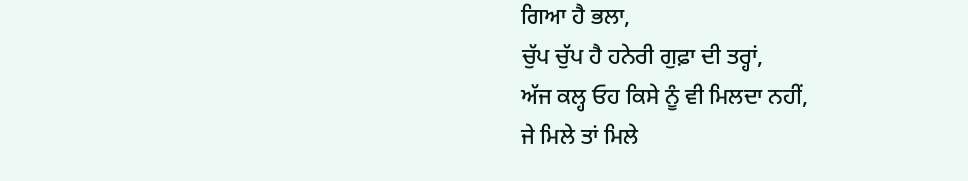ਗਿਆ ਹੈ ਭਲਾ,
ਚੁੱਪ ਚੁੱਪ ਹੈ ਹਨੇਰੀ ਗੁਫ਼ਾ ਦੀ ਤਰ੍ਹਾਂ,
ਅੱਜ ਕਲ੍ਹ ਓਹ ਕਿਸੇ ਨੂੰ ਵੀ ਮਿਲਦਾ ਨਹੀਂ,
ਜੇ ਮਿਲੇ ਤਾਂ ਮਿਲੇ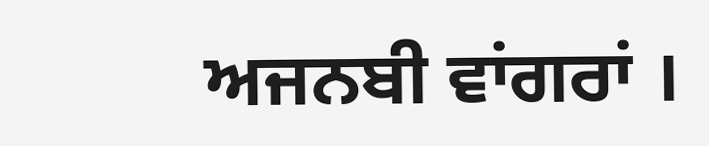ਅਜਨਬੀ ਵਾਂਗਰਾਂ ।